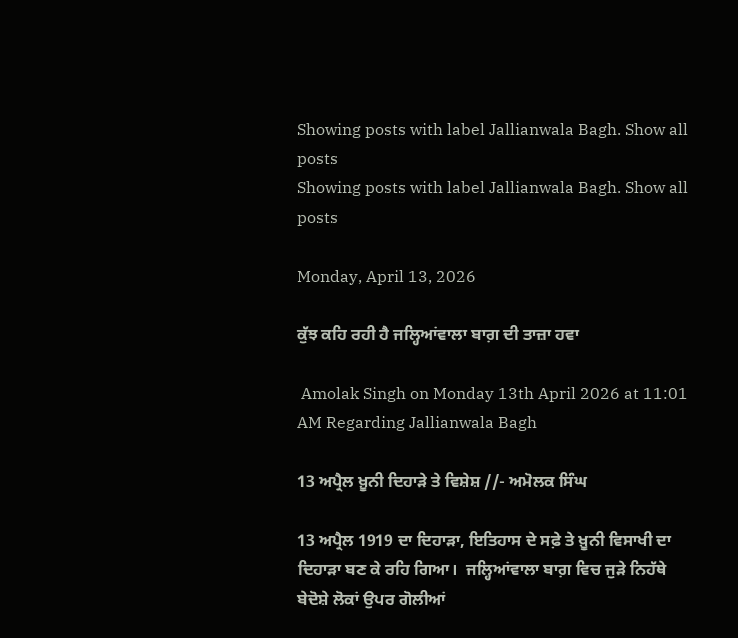Showing posts with label Jallianwala Bagh. Show all posts
Showing posts with label Jallianwala Bagh. Show all posts

Monday, April 13, 2026

ਕੁੱਝ ਕਹਿ ਰਹੀ ਹੈ ਜਲ੍ਹਿਆਂਵਾਲਾ ਬਾਗ਼ ਦੀ ਤਾਜ਼ਾ ਹਵਾ

 Amolak Singh on Monday 13th April 2026 at 11:01 AM Regarding Jallianwala Bagh

13 ਅਪ੍ਰੈਲ ਖ਼ੂਨੀ ਦਿਹਾੜੇ ਤੇ ਵਿਸ਼ੇਸ਼ //- ਅਮੋਲਕ ਸਿੰਘ

13 ਅਪ੍ਰੈਲ 1919 ਦਾ ਦਿਹਾੜਾ, ਇਤਿਹਾਸ ਦੇ ਸਫ਼ੇ ਤੇ ਖ਼ੂਨੀ ਵਿਸਾਖੀ ਦਾ ਦਿਹਾੜਾ ਬਣ ਕੇ ਰਹਿ ਗਿਆ।  ਜਲ੍ਹਿਆਂਵਾਲਾ ਬਾਗ਼ ਵਿਚ ਜੁੜੇ ਨਿਹੱਥੇ ਬੇਦੋਸ਼ੇ ਲੋਕਾਂ ਉਪਰ ਗੋਲੀਆਂ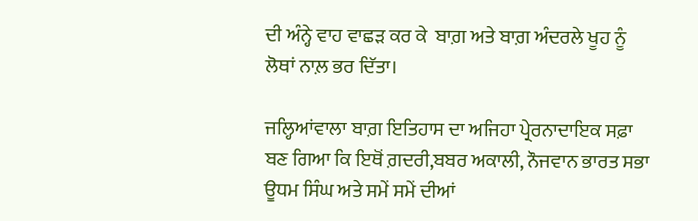ਦੀ ਅੰਨ੍ਹੇ ਵਾਹ ਵਾਛੜ ਕਰ ਕੇ  ਬਾਗ਼ ਅਤੇ ਬਾਗ਼ ਅੰਦਰਲੇ ਖੂਹ ਨੂੰ ਲੋਥਾਂ ਨਾਲ਼ ਭਰ ਦਿੱਤਾ।

ਜਲ੍ਹਿਆਂਵਾਲਾ ਬਾਗ਼ ਇਤਿਹਾਸ ਦਾ ਅਜਿਹਾ ਪ੍ਰੇਰਨਾਦਾਇਕ ਸਫ਼ਾ ਬਣ ਗਿਆ ਕਿ ਇਥੋਂ ਗ਼ਦਰੀ,ਬਬਰ ਅਕਾਲੀ, ਨੌਜਵਾਨ ਭਾਰਤ ਸਭਾ  ਊਧਮ ਸਿੰਘ ਅਤੇ ਸਮੇਂ ਸਮੇਂ ਦੀਆਂ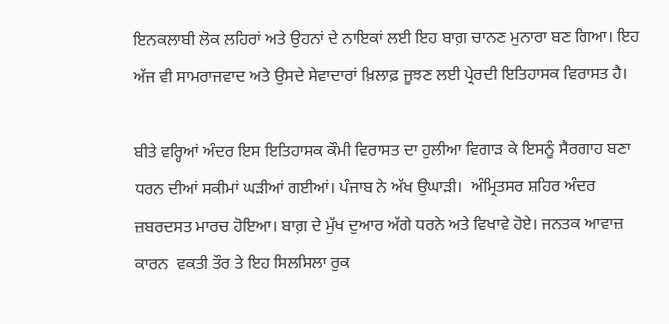ਇਨਕਲਾਬੀ ਲੋਕ ਲਹਿਰਾਂ ਅਤੇ ਉਹਨਾਂ ਦੇ ਨਾਇਕਾਂ ਲਈ ਇਹ ਬਾਗ਼ ਚਾਨਣ ਮੁਨਾਰਾ ਬਣ ਗਿਆ। ਇਹ ਅੱਜ ਵੀ ਸਾਮਰਾਜਵਾਦ ਅਤੇ ਉਸਦੇ ਸੇਵਾਦਾਰਾਂ ਖ਼ਿਲਾਫ਼ ਜੂਝਣ ਲਈ ਪ੍ਰੇਰਦੀ ਇਤਿਹਾਸਕ ਵਿਰਾਸਤ ਹੈ।

ਬੀਤੇ ਵਰ੍ਹਿਆਂ ਅੰਦਰ ਇਸ ਇਤਿਹਾਸਕ ਕੌਮੀ ਵਿਰਾਸਤ ਦਾ ਹੁਲੀਆ ਵਿਗਾੜ ਕੇ ਇਸਨੂੰ ਸੈਰਗਾਹ ਬਣਾ ਧਰਨ ਦੀਆਂ ਸਕੀਮਾਂ ਘੜੀਆਂ ਗਈਆਂ। ਪੰਜਾਬ ਨੇ ਅੱਖ ਉਘਾੜੀ।  ਅੰਮ੍ਰਿਤਸਰ ਸ਼ਹਿਰ ਅੰਦਰ ਜ਼ਬਰਦਸਤ ਮਾਰਚ ਹੋਇਆ। ਬਾਗ਼ ਦੇ ਮੁੱਖ ਦੁਆਰ ਅੱਗੇ ਧਰਨੇ ਅਤੇ ਵਿਖਾਵੇ ਹੋਏ। ਜਨਤਕ ਆਵਾਜ਼ ਕਾਰਨ  ਵਕਤੀ ਤੌਰ ਤੇ ਇਹ ਸਿਲਸਿਲਾ ਰੁਕ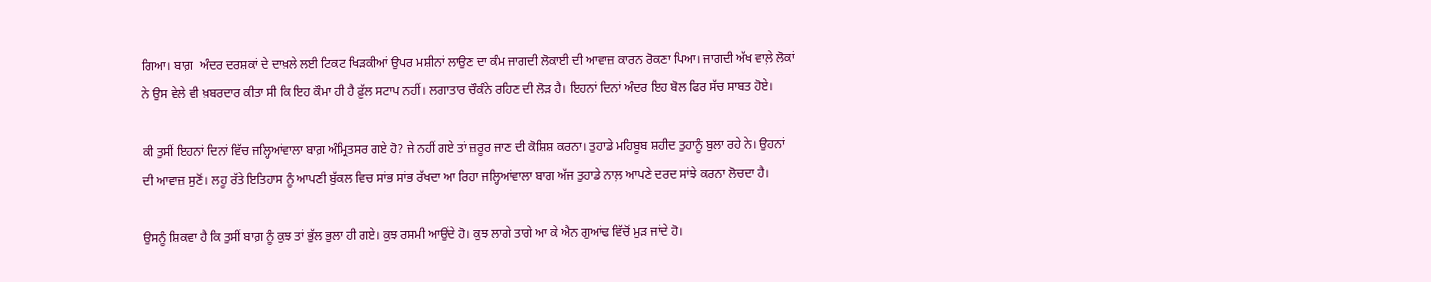ਗਿਆ। ਬਾਗ਼  ਅੰਦਰ ਦਰਸ਼ਕਾਂ ਦੇ ਦਾਖ਼ਲੇ ਲਈ ਟਿਕਟ ਖਿੜਕੀਆਂ ਉਪਰ ਮਸ਼ੀਨਾਂ ਲਾਉਣ ਦਾ ਕੰਮ ਜਾਗਦੀ ਲੋਕਾਈ ਦੀ ਆਵਾਜ਼ ਕਾਰਨ ਰੋਕਣਾ ਪਿਆ। ਜਾਗਦੀ ਅੱਖ ਵਾਲ਼ੇ ਲੋਕਾਂ ਨੇ ਉਸ ਵੇਲੇ ਵੀ ਖ਼ਬਰਦਾਰ ਕੀਤਾ ਸੀ ਕਿ ਇਹ ਕੌਮਾ ਹੀ ਹੈ ਫ਼ੁੱਲ ਸਟਾਪ ਨਹੀਂ। ਲਗਾਤਾਰ ਚੌਕੰਨੇ ਰਹਿਣ ਦੀ ਲੋੜ ਹੈ। ਇਹਨਾਂ ਦਿਨਾਂ ਅੰਦਰ ਇਹ ਬੋਲ ਫਿਰ ਸੱਚ ਸਾਬਤ ਹੋਏ।

ਕੀ ਤੁਸੀਂ ਇਹਨਾਂ ਦਿਨਾਂ ਵਿੱਚ ਜਲ੍ਹਿਆਂਵਾਲਾ ਬਾਗ਼ ਅੰਮ੍ਰਿਤਸਰ ਗਏ ਹੋ? ਜੇ ਨਹੀਂ ਗਏ ਤਾਂ ਜ਼ਰੂਰ ਜਾਣ ਦੀ ਕੋਸ਼ਿਸ਼ ਕਰਨਾ। ਤੁਹਾਡੇ ਮਹਿਬੂਬ ਸ਼ਹੀਦ ਤੁਹਾਨੂੰ ਬੁਲਾ ਰਹੇ ਨੇ। ਉਹਨਾਂ ਦੀ ਆਵਾਜ਼ ਸੁਣੋਂ। ਲਹੂ ਰੱਤੇ ਇਤਿਹਾਸ ਨੂੰ ਆਪਣੀ ਬੁੱਕਲ ਵਿਚ ਸਾਂਭ ਸਾਂਭ ਰੱਖਦਾ ਆ ਰਿਹਾ ਜਲ੍ਹਿਆਂਵਾਲਾ ਬਾਗ ਅੱਜ ਤੁਹਾਡੇ ਨਾਲ਼ ਆਪਣੇ ਦਰਦ ਸਾਂਝੇ ਕਰਨਾ ਲੋਚਦਾ ਹੈ।

ਉਸਨੂੰ ਸ਼ਿਕਵਾ ਹੈ ਕਿ ਤੁਸੀਂ ਬਾਗ਼ ਨੂੰ ਕੁਝ ਤਾਂ ਭੁੱਲ ਭੁਲਾ ਹੀ ਗਏ। ਕੁਝ ਰਸਮੀ ਆਉਂਦੇ ਹੋ। ਕੁਝ ਲਾਗੇ ਤਾਗੇ ਆ ਕੇ ਐਨ ਗੁਆਂਢ ਵਿੱਚੋਂ ਮੁੜ ਜਾਂਦੇ ਹੋ।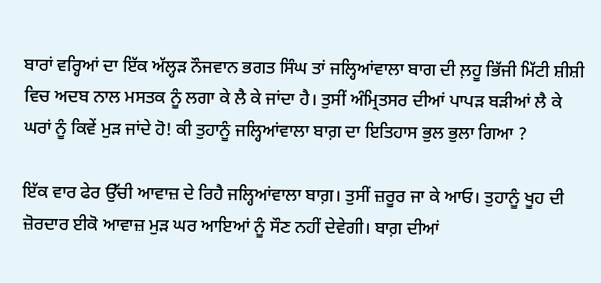ਬਾਰਾਂ ਵਰ੍ਹਿਆਂ ਦਾ ਇੱਕ ਅੱਲ੍ਹੜ ਨੌਜਵਾਨ ਭਗਤ ਸਿੰਘ ਤਾਂ ਜਲ੍ਹਿਆਂਵਾਲਾ ਬਾਗ ਦੀ ਲ਼ਹੂ ਭਿੱਜੀ ਮਿੱਟੀ ਸ਼ੀਸ਼ੀ ਵਿਚ ਅਦਬ ਨਾਲ ਮਸਤਕ ਨੂੰ ਲਗਾ ਕੇ ਲੈ ਕੇ ਜਾਂਦਾ ਹੈ। ਤੁਸੀਂ ਅੰਮ੍ਰਿਤਸਰ ਦੀਆਂ ਪਾਪੜ ਬੜੀਆਂ ਲੈ ਕੇ ਘਰਾਂ ਨੂੰ ਕਿਵੇਂ ਮੁੜ ਜਾਂਦੇ ਹੋ! ਕੀ ਤੁਹਾਨੂੰ ਜਲ੍ਹਿਆਂਵਾਲਾ ਬਾਗ਼ ਦਾ ਇਤਿਹਾਸ ਭੁਲ ਭੁਲਾ ਗਿਆ ?

ਇੱਕ ਵਾਰ ਫੇਰ ਉੱਚੀ ਆਵਾਜ਼ ਦੇ ਰਿਹੈ ਜਲ੍ਹਿਆਂਵਾਲਾ ਬਾਗ਼। ਤੁਸੀਂ ਜ਼ਰੂਰ ਜਾ ਕੇ ਆਓ। ਤੁਹਾਨੂੰ ਖੂਹ ਦੀ ਜ਼ੋਰਦਾਰ ਈਕੋ ਆਵਾਜ਼ ਮੁੜ ਘਰ ਆਇਆਂ ਨੂੰ ਸੌਣ ਨਹੀਂ ਦੇਵੇਗੀ। ਬਾਗ਼ ਦੀਆਂ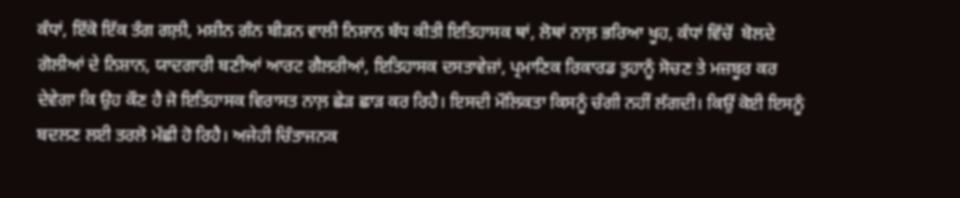ਕੰਧਾਂ, ਇੱਕੋ ਇੱਕ ਤੰਗ ਗਲ਼ੀ, ਮਸ਼ੀਨ ਗੰਨ ਬੀੜਨ ਵਾਲੀ ਨਿਸ਼ਾਨ ਬੱਧ ਕੀਤੀ ਇਤਿਹਾਸਕ ਥਾਂ, ਲੋਥਾਂ ਨਾਲ਼ ਭਰਿਆ ਖੂਹ, ਕੰਧਾਂ ਵਿੱਚੋਂ  ਬੋਲਦੇ ਗੋਲੀਆਂ ਦੇ ਨਿਸ਼ਾਨ, ਯਾਦਗਾਰੀ ਬਣੀਆਂ ਆਰਟ ਗੈਲਰੀਆਂ, ਇਤਿਹਾਸਕ ਦਸਤਾਵੇਜ਼ਾਂ, ਪ੍ਰਮਾਣਿਕ ਰਿਕਾਰਡ ਤੁਹਾਨੂੰ ਸੋਚਣ ਤੇ ਮਜ਼ਬੂਰ ਕਰ ਦੇਵੇਗਾ ਕਿ ਉਹ ਕੌਣ ਹੈ ਜੋ ਇਤਿਹਾਸਕ ਵਿਰਾਸਤ ਨਾਲ਼ ਛੇੜ ਛਾੜ ਕਰ ਰਿਹੈ। ਇਸਦੀ ਮੌਲਿਕਤਾ ਕਿਸਨੂੰ ਚੰਗੀ ਨਹੀਂ ਲੱਗਦੀ। ਕਿਉਂ ਕੋਈ ਇਸਨੂੰ ਬਦਲਣ ਲਈ ਤਰਲੋ ਮੱਛੀ ਹੋ ਰਿਹੈ। ਅਜੇਹੀ ਚਿੰਤਾਜਨਕ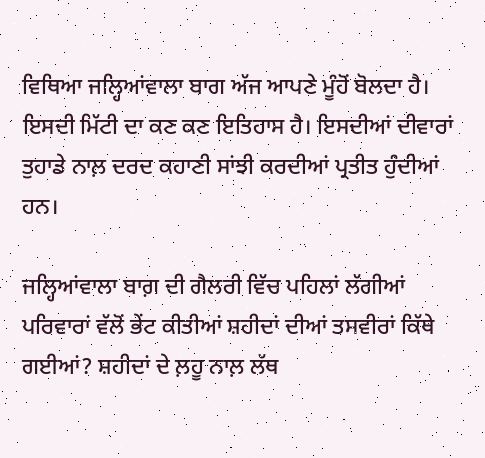ਵਿਥਿਆ ਜਲ੍ਹਿਆਂਵਾਲਾ ਬਾਗ ਅੱਜ ਆਪਣੇ ਮੂੰਹੋਂ ਬੋਲਦਾ ਹੈ। ਇਸਦੀ ਮਿੱਟੀ ਦਾ ਕਣ ਕਣ ਇਤਿਹਾਸ ਹੈ। ਇਸਦੀਆਂ ਦੀਵਾਰਾਂ ਤੁਹਾਡੇ ਨਾਲ਼ ਦਰਦ ਕਹਾਣੀ ਸਾਂਝੀ ਕਰਦੀਆਂ ਪ੍ਰਤੀਤ ਹੁੰਦੀਆਂ ਹਨ।

ਜਲ੍ਹਿਆਂਵਾਲਾ ਬਾਗ਼ ਦੀ ਗੈਲਰੀ ਵਿੱਚ ਪਹਿਲਾਂ ਲੱਗੀਆਂ ਪਰਿਵਾਰਾਂ ਵੱਲੋਂ ਭੇਂਟ ਕੀਤੀਆਂ ਸ਼ਹੀਦਾਂ ਦੀਆਂ ਤਸਵੀਰਾਂ ਕਿੱਥੇ ਗਈਆਂ? ਸ਼ਹੀਦਾਂ ਦੇ ਲ਼ਹੂ ਨਾਲ਼ ਲੱਥ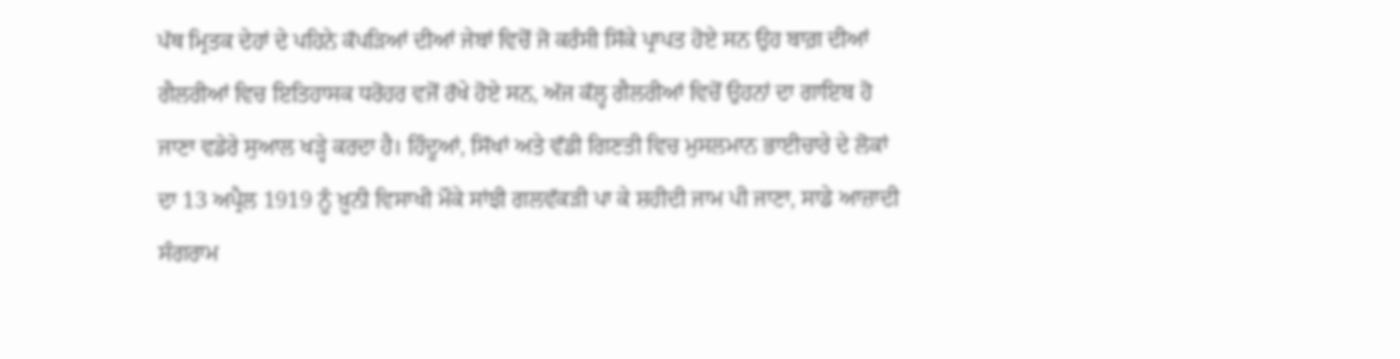ਪੱਥ ਮ੍ਰਿਤਕ ਦੇਹਾਂ ਦੇ ਪਹਿਨੇ ਕੱਪੜਿਆਂ ਦੀਆਂ ਜੇਬਾਂ ਵਿਚੋਂ ਜੋ ਕਰੰਸੀ ਸਿੱਕੇ ਪ੍ਰਾਪਤ ਹੋਏ ਸਨ ਉਹ ਬਾਗ਼ ਦੀਆਂ ਗੈਲਰੀਆਂ ਵਿਚ ਇਤਿਹਾਸਕ ਧਰੋਹਰ ਵਜੋਂ ਰੱਖੇ ਹੋਏ ਸਨ, ਅੱਜ ਕੱਲ੍ਹ ਗੈਲਰੀਆਂ ਵਿਚੋਂ ਉਹਨਾਂ ਦਾ ਗਾਇਬ ਹੋ ਜਾਣਾ ਵਡੇਰੇ ਸੁਆਲ ਖੜ੍ਹੇ ਕਰਦਾ ਹੈ। ਹਿੰਦੂਆਂ, ਸਿੱਖਾਂ ਅਤੇ ਵੱਡੀ ਗਿਣਤੀ ਵਿਚ ਮੁਸਲਮਾਨ ਭਾਈਚਾਰੇ ਦੇ ਲੋਕਾਂ ਦਾ 13 ਅਪ੍ਰੈਲ 1919 ਨੂੰ ਖ਼ੂਨੀ ਵਿਸਾਖੀ ਮੌਕੇ ਸਾਂਝੀ ਗਲਵੱਕੜੀ ਪਾ ਕੇ ਸ਼ਹੀਦੀ ਜਾਮ ਪੀ ਜਾਣਾ, ਸਾਡੇ ਆਜ਼ਾਦੀ ਸੰਗਰਾਮ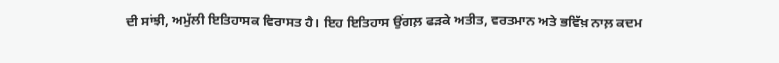ਦੀ ਸਾਂਝੀ, ਅਮੁੱਲੀ ਇਤਿਹਾਸਕ ਵਿਰਾਸਤ ਹੈ। ਇਹ ਇਤਿਹਾਸ ਉਂਗਲ਼ ਫੜਕੇ ਅਤੀਤ, ਵਰਤਮਾਨ ਅਤੇ ਭਵਿੱਖ਼ ਨਾਲ਼ ਕਦਮ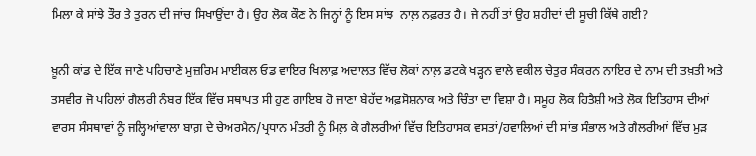ਮਿਲਾ ਕੇ ਸਾਂਝੇ ਤੌਰ ਤੇ ਤੁਰਨ ਦੀ ਜਾਂਚ ਸਿਖਾਉਂਦਾ ਹੈ। ਉਹ ਲੋਕ ਕੌਣ ਨੇ ਜਿਨ੍ਹਾਂ ਨੂੰ ਇਸ ਸਾਂਝ  ਨਾਲ਼ ਨਫ਼ਰਤ ਹੈ। ਜੇ ਨਹੀਂ ਤਾਂ ਉਹ ਸ਼ਹੀਦਾਂ ਦੀ ਸੂਚੀ ਕਿੱਥੇ ਗਈ?

ਖ਼ੂਨੀ ਕਾਂਡ ਦੇ ਇੱਕ ਜਾਣੇ ਪਹਿਚਾਣੇ ਮੁਜ਼ਰਿਮ ਮਾਈਕਲ ਓਡ ਵਾਇਰ ਖਿਲਾਫ਼ ਅਦਾਲਤ ਵਿੱਚ ਲੋਕਾਂ ਨਾਲ਼ ਡਟਕੇ ਖੜ੍ਹਨ ਵਾਲੇ ਵਕੀਲ ਚੇਤੁਰ ਸੰਕਰਨ ਨਾਇਰ ਦੇ ਨਾਮ ਦੀ ਤਖ਼ਤੀ ਅਤੇ ਤਸਵੀਰ ਜੋ ਪਹਿਲਾਂ ਗੈਲਰੀ ਨੰਬਰ ਇੱਕ ਵਿੱਚ ਸਥਾਪਤ ਸੀ ਹੁਣ ਗਾਇਬ ਹੋ ਜਾਣਾ ਬੇਹੱਦ ਅਫ਼ਸੋਸ਼ਨਾਕ ਅਤੇ ਚਿੰਤਾ ਦਾ ਵਿਸ਼ਾ ਹੈ। ਸਮੂਹ ਲੋਕ ਹਿਤੈਸ਼ੀ ਅਤੇ ਲੋਕ ਇਤਿਹਾਸ ਦੀਆਂ ਵਾਰਸ ਸੰਸਥਾਵਾਂ ਨੂੰ ਜਲ੍ਹਿਆਂਵਾਲਾ ਬਾਗ਼ ਦੇ ਚੇਅਰਮੈਨ/ਪ੍ਰਧਾਨ ਮੰਤਰੀ ਨੂੰ ਮਿਲ਼ ਕੇ ਗੈਲਰੀਆਂ ਵਿੱਚ ਇਤਿਹਾਸਕ ਵਸਤਾਂ/ਹਵਾਲਿਆਂ ਦੀ ਸਾਂਭ ਸੰਭਾਲ ਅਤੇ ਗੈਲਰੀਆਂ ਵਿੱਚ ਮੁੜ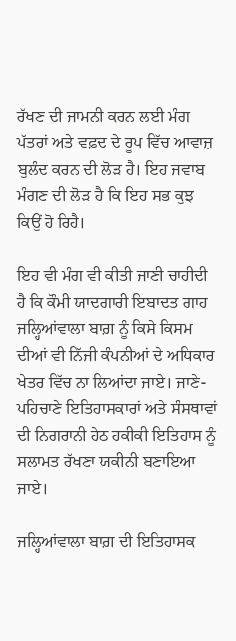ਰੱਖਣ ਦੀ ਜਾਮਨੀ ਕਰਨ ਲਈ ਮੰਗ ਪੱਤਰਾਂ ਅਤੇ ਵਫ਼ਦ ਦੇ ਰੂਪ ਵਿੱਚ ਆਵਾਜ਼ ਬੁਲੰਦ ਕਰਨ ਦੀ ਲੋੜ ਹੈ। ਇਹ ਜਵਾਬ ਮੰਗਣ ਦੀ ਲੋੜ ਹੈ ਕਿ ਇਹ ਸਭ ਕੁਝ ਕਿਉਂ ਹੋ ਰਿਹੈ।

ਇਹ ਵੀ ਮੰਗ ਵੀ ਕੀਤੀ ਜਾਣੀ ਚਾਹੀਦੀ ਹੈ ਕਿ ਕੌਮੀ ਯਾਦਗਾਰੀ ਇਬਾਦਤ ਗਾਹ ਜਲ੍ਹਿਆਂਵਾਲਾ ਬਾਗ਼ ਨੂੰ ਕਿਸੇ ਕਿਸਮ ਦੀਆਂ ਵੀ ਨਿੱਜੀ ਕੰਪਨੀਆਂ ਦੇ ਅਧਿਕਾਰ ਖੇਤਰ ਵਿੱਚ ਨਾ ਲਿਆਂਦਾ ਜਾਏ। ਜਾਣੇ-ਪਹਿਚਾਣੇ ਇਤਿਹਾਸਕਾਰਾਂ ਅਤੇ ਸੰਸਥਾਵਾਂ ਦੀ ਨਿਗਰਾਨੀ ਹੇਠ ਹਕੀਕੀ ਇਤਿਹਾਸ ਨੂੰ ਸਲਾਮਤ ਰੱਖਣਾ ਯਕੀਨੀ ਬਣਾਇਆ ਜਾਏ।

ਜਲ੍ਹਿਆਂਵਾਲਾ ਬਾਗ਼ ਦੀ ਇਤਿਹਾਸਕ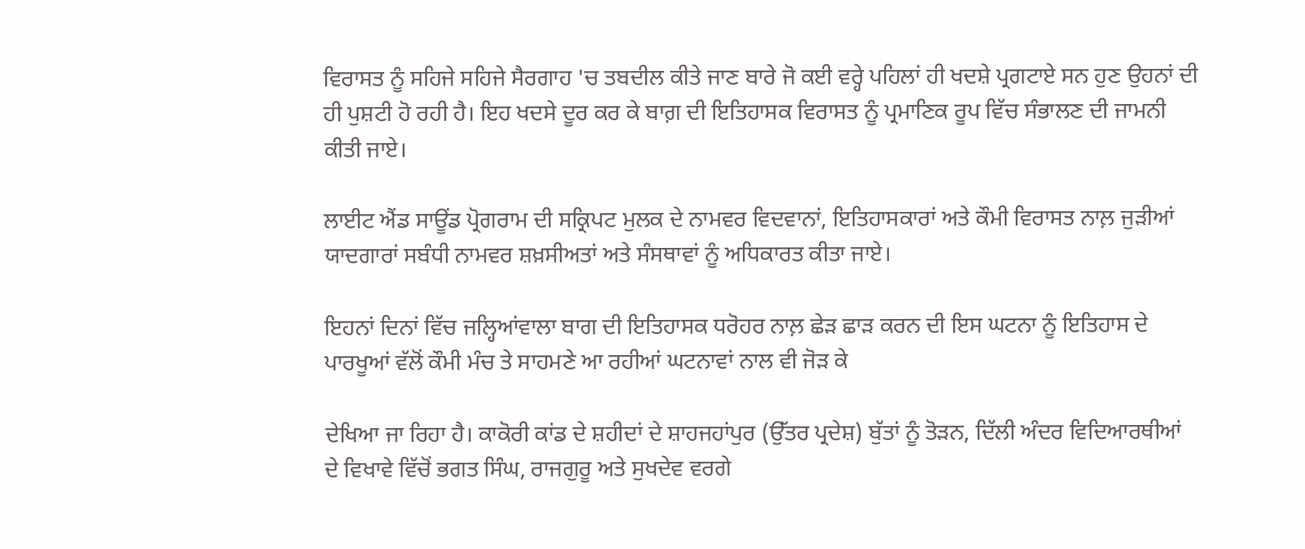ਵਿਰਾਸਤ ਨੂੰ ਸਹਿਜੇ ਸਹਿਜੇ ਸੈਰਗਾਹ 'ਚ ਤਬਦੀਲ ਕੀਤੇ ਜਾਣ ਬਾਰੇ ਜੋ ਕਈ ਵਰ੍ਹੇ ਪਹਿਲਾਂ ਹੀ ਖਦਸ਼ੇ ਪ੍ਰਗਟਾਏ ਸਨ ਹੁਣ ਉਹਨਾਂ ਦੀ ਹੀ ਪੁਸ਼ਟੀ ਹੋ ਰਹੀ ਹੈ। ਇਹ ਖਦਸੇ ਦੂਰ ਕਰ ਕੇ ਬਾਗ਼ ਦੀ ਇਤਿਹਾਸਕ ਵਿਰਾਸਤ ਨੂੰ ਪ੍ਰਮਾਣਿਕ ਰੂਪ ਵਿੱਚ ਸੰਭਾਲਣ ਦੀ ਜਾਮਨੀ ਕੀਤੀ ਜਾਏ।

ਲਾਈਟ ਐਂਡ ਸਾਊਂਡ ਪ੍ਰੋਗਰਾਮ ਦੀ ਸਕ੍ਰਿਪਟ ਮੁਲਕ ਦੇ ਨਾਮਵਰ ਵਿਦਵਾਨਾਂ, ਇਤਿਹਾਸਕਾਰਾਂ ਅਤੇ ਕੌਮੀ ਵਿਰਾਸਤ ਨਾਲ਼ ਜੁੜੀਆਂ ਯਾਦਗਾਰਾਂ ਸਬੰਧੀ ਨਾਮਵਰ ਸ਼ਖ਼ਸੀਅਤਾਂ ਅਤੇ ਸੰਸਥਾਵਾਂ ਨੂੰ ਅਧਿਕਾਰਤ ਕੀਤਾ ਜਾਏ।

ਇਹਨਾਂ ਦਿਨਾਂ ਵਿੱਚ ਜਲ੍ਹਿਆਂਵਾਲਾ ਬਾਗ ਦੀ ਇਤਿਹਾਸਕ ਧਰੋਹਰ ਨਾਲ਼ ਛੇੜ ਛਾੜ ਕਰਨ ਦੀ ਇਸ ਘਟਨਾ ਨੂੰ ਇਤਿਹਾਸ ਦੇ ਪਾਰਖੂਆਂ ਵੱਲੋਂ ਕੌਮੀ ਮੰਚ ਤੇ ਸਾਹਮਣੇ ਆ ਰਹੀਆਂ ਘਟਨਾਵਾਂ ਨਾਲ ਵੀ ਜੋੜ ਕੇ

ਦੇਖਿਆ ਜਾ ਰਿਹਾ ਹੈ। ਕਾਕੋਰੀ ਕਾਂਡ ਦੇ ਸ਼ਹੀਦਾਂ ਦੇ ਸ਼ਾਹਜਹਾਂਪੁਰ (ਉੱਤਰ ਪ੍ਰਦੇਸ਼) ਬੁੱਤਾਂ ਨੂੰ ਤੋੜਨ, ਦਿੱਲੀ ਅੰਦਰ ਵਿਦਿਆਰਥੀਆਂ ਦੇ ਵਿਖਾਵੇ ਵਿੱਚੋਂ ਭਗਤ ਸਿੰਘ, ਰਾਜਗੁਰੂ ਅਤੇ ਸੁਖਦੇਵ ਵਰਗੇ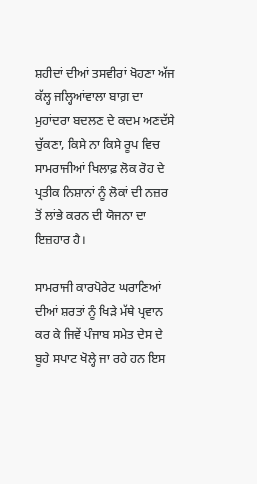ਸ਼ਹੀਦਾਂ ਦੀਆਂ ਤਸਵੀਰਾਂ ਖੋਹਣਾ ਅੱਜ ਕੱਲ੍ਹ ਜਲ੍ਹਿਆਂਵਾਲਾ ਬਾਗ਼ ਦਾ ਮੁਹਾਂਦਰਾ ਬਦਲਣ ਦੇ ਕਦਮ ਅਣਦੱਸੇ ਚੁੱਕਣਾ, ਕਿਸੇ ਨਾ ਕਿਸੇ ਰੂਪ ਵਿਚ ਸਾਮਰਾਜੀਆਂ ਖਿਲਾਫ਼ ਲੋਕ ਰੋਹ ਦੇ ਪ੍ਰਤੀਕ ਨਿਸ਼ਾਨਾਂ ਨੂੰ ਲੋਕਾਂ ਦੀ ਨਜ਼ਰ ਤੋਂ ਲਾਂਭੇ ਕਰਨ ਦੀ ਯੋਜਨਾ ਦਾ ਇਜ਼ਹਾਰ ਹੈ।

ਸਾਮਰਾਜੀ ਕਾਰਪੋਰੇਟ ਘਰਾਣਿਆਂ ਦੀਆਂ ਸ਼ਰਤਾਂ ਨੂੰ ਖਿੜੇ ਮੱਥੇ ਪ੍ਰਵਾਨ ਕਰ ਕੇ ਜਿਵੇਂ ਪੰਜਾਬ ਸਮੇਤ ਦੇਸ ਦੇ ਬੂਹੇ ਸਪਾਟ ਖੋਲ੍ਹੇ ਜਾ ਰਹੇ ਹਨ ਇਸ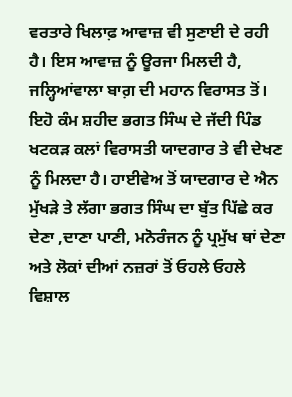ਵਰਤਾਰੇ ਖਿਲਾਫ਼ ਆਵਾਜ਼ ਵੀ ਸੁਣਾਈ ਦੇ ਰਹੀ ਹੈ। ਇਸ ਆਵਾਜ਼ ਨੂੰ ਊਰਜਾ ਮਿਲਦੀ ਹੈ, ਜਲ੍ਹਿਆਂਵਾਲਾ ਬਾਗ਼ ਦੀ ਮਹਾਨ ਵਿਰਾਸਤ ਤੋਂ। ਇਹੋ ਕੰਮ ਸ਼ਹੀਦ ਭਗਤ ਸਿੰਘ ਦੇ ਜੱਦੀ ਪਿੰਡ ਖਟਕੜ ਕਲਾਂ ਵਿਰਾਸਤੀ ਯਾਦਗਾਰ ਤੇ ਵੀ ਦੇਖਣ ਨੂੰ ਮਿਲਦਾ ਹੈ। ਹਾਈਵੇਅ ਤੋਂ ਯਾਦਗਾਰ ਦੇ ਐਨ ਮੁੱਖੜੇ ਤੇ ਲੱਗਾ ਭਗਤ ਸਿੰਘ ਦਾ ਬੁੱਤ ਪਿੱਛੇ ਕਰ ਦੇਣਾ ,ਦਾਣਾ ਪਾਣੀ, ਮਨੋਰੰਜਨ ਨੂੰ ਪ੍ਰਮੁੱਖ ਥਾਂ ਦੇਣਾ ਅਤੇ ਲੋਕਾਂ ਦੀਆਂ ਨਜ਼ਰਾਂ ਤੋਂ ਓਹਲੇ ਓਹਲੇ ਵਿਸ਼ਾਲ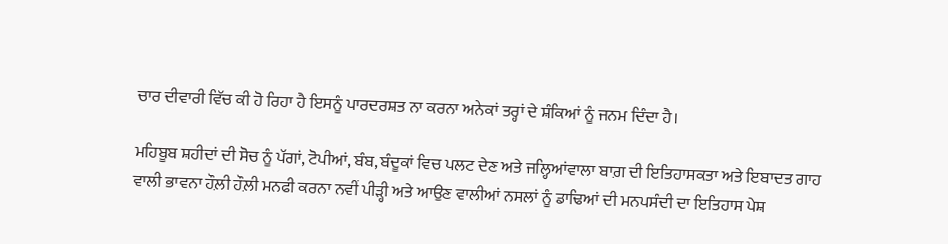ਚਾਰ ਦੀਵਾਰੀ ਵਿੱਚ ਕੀ ਹੋ ਰਿਹਾ ਹੈ ਇਸਨੂੰ ਪਾਰਦਰਸ਼ਤ ਨਾ ਕਰਨਾ ਅਨੇਕਾਂ ਤਰ੍ਹਾਂ ਦੇ ਸ਼ੰਕਿਆਂ ਨੂੰ ਜਨਮ ਦਿੰਦਾ ਹੈ।

ਮਹਿਬੂਬ ਸ਼ਹੀਦਾਂ ਦੀ ਸੋਚ ਨੂੰ ਪੱਗਾਂ, ਟੋਪੀਆਂ, ਬੰਬ, ਬੰਦੂਕਾਂ ਵਿਚ ਪਲਟ ਦੇਣ ਅਤੇ ਜਲ੍ਹਿਆਂਵਾਲਾ ਬਾਗ਼ ਦੀ ਇਤਿਹਾਸਕਤਾ ਅਤੇ ਇਬਾਦਤ ਗਾਹ ਵਾਲੀ ਭਾਵਨਾ ਹੌਲ਼ੀ ਹੌਲ਼ੀ ਮਨਫੀ ਕਰਨਾ ਨਵੀਂ ਪੀੜ੍ਹੀ ਅਤੇ ਆਉਣ ਵਾਲੀਆਂ ਨਸਲਾਂ ਨੂੰ ਡਾਢਿਆਂ ਦੀ ਮਨਪਸੰਦੀ ਦਾ ਇਤਿਹਾਸ ਪੇਸ਼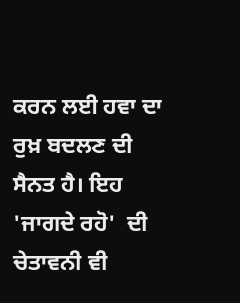ਕਰਨ ਲਈ ਹਵਾ ਦਾ ਰੁਖ਼ ਬਦਲਣ ਦੀ ਸੈਨਤ ਹੈ। ਇਹ 'ਜਾਗਦੇ ਰਹੋ'  ਦੀ ਚੇਤਾਵਨੀ ਵੀ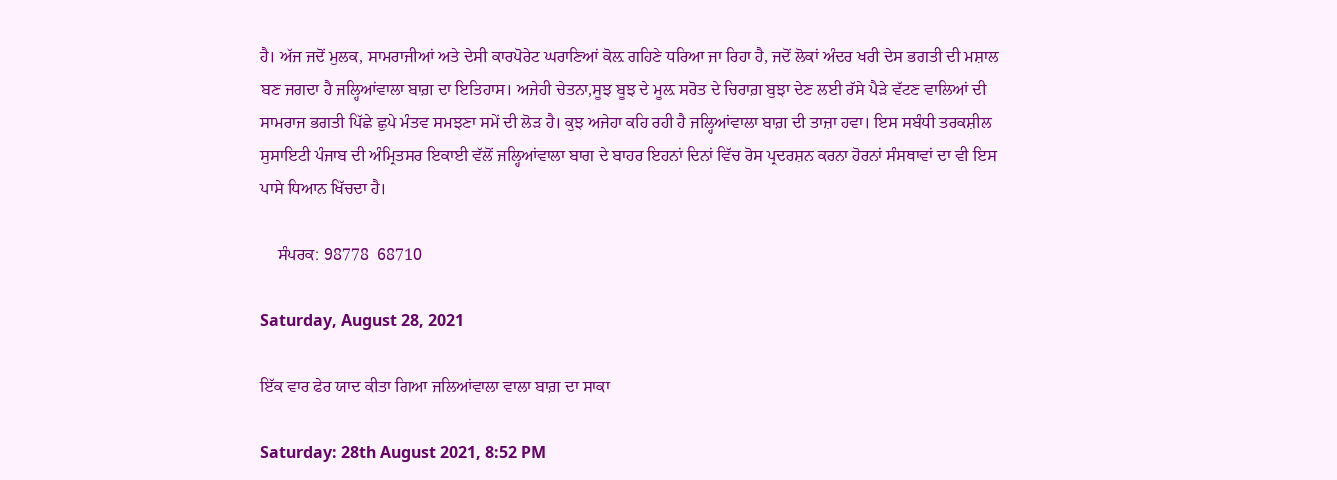ਹੈ। ਅੱਜ ਜਦੋਂ ਮੁਲਕ, ਸਾਮਰਾਜੀਆਂ ਅਤੇ ਦੇਸੀ ਕਾਰਪੋਰੇਟ ਘਰਾਣਿਆਂ ਕੋਲ਼ ਗਹਿਣੇ ਧਰਿਆ ਜਾ ਰਿਹਾ ਹੈ, ਜਦੋਂ ਲੋਕਾਂ ਅੰਦਰ ਖਰੀ ਦੇਸ ਭਗਤੀ ਦੀ ਮਸ਼ਾਲ ਬਣ ਜਗਦਾ ਹੈ ਜਲ੍ਹਿਆਂਵਾਲਾ ਬਾਗ਼ ਦਾ ਇਤਿਹਾਸ। ਅਜੇਹੀ ਚੇਤਨਾ,ਸੂਝ ਬੂਝ ਦੇ ਮੂਲ਼ ਸਰੋਤ ਦੇ ਚਿਰਾਗ਼ ਬੁਝਾ ਦੇਣ ਲਈ ਰੱਸੇ ਪੈੜੇ ਵੱਟਣ ਵਾਲਿਆਂ ਦੀ ਸਾਮਰਾਜ ਭਗਤੀ ਪਿੱਛੇ ਛੁਪੇ ਮੰਤਵ ਸਮਝਣਾ ਸਮੇਂ ਦੀ ਲੋੜ ਹੈ। ਕੁਝ ਅਜੇਹਾ ਕਹਿ ਰਹੀ ਹੈ ਜਲ੍ਹਿਆਂਵਾਲਾ ਬਾਗ਼ ਦੀ ਤਾਜ਼ਾ ਹਵਾ। ਇਸ ਸਬੰਧੀ ਤਰਕਸ਼ੀਲ ਸੁਸਾਇਟੀ ਪੰਜਾਬ ਦੀ ਅੰਮ੍ਰਿਤਸਰ ਇਕਾਈ ਵੱਲੋਂ ਜਲ੍ਹਿਆਂਵਾਲਾ ਬਾਗ ਦੇ ਬਾਹਰ ਇਹਨਾਂ ਦਿਨਾਂ ਵਿੱਚ ਰੋਸ ਪ੍ਰਦਰਸ਼ਨ ਕਰਨਾ ਹੋਰਨਾਂ ਸੰਸਥਾਵਾਂ ਦਾ ਵੀ ਇਸ ਪਾਸੇ ਧਿਆਨ ਖਿੱਚਦਾ ਹੈ।

    ਸੰਪਰਕ: 98778  68710

Saturday, August 28, 2021

ਇੱਕ ਵਾਰ ਫੇਰ ਯਾਦ ਕੀਤਾ ਗਿਆ ਜਲਿਆਂਵਾਲਾ ਵਾਲਾ ਬਾਗ਼ ਦਾ ਸਾਕਾ

Saturday: 28th August 2021, 8:52 PM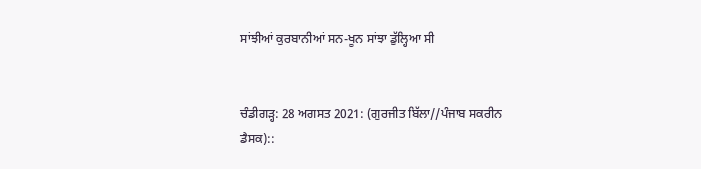ਸਾਂਝੀਆਂ ਕੁਰਬਾਨੀਆਂ ਸਨ-ਖੂਨ ਸਾਂਝਾ ਡੁੱਲ੍ਹਿਆ ਸੀ


ਚੰਡੀਗੜ੍ਹ: 28 ਅਗਸਤ 2021: (ਗੁਰਜੀਤ ਬਿੱਲਾ//ਪੰਜਾਬ ਸਕਰੀਨ ਡੈਸਕ)::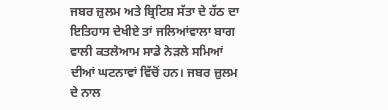ਜਬਰ ਜ਼ੁਲਮ ਅਤੇ ਬ੍ਰਿਟਿਸ਼ ਸੱਤਾ ਦੇ ਹੱਠ ਦਾ ਇਤਿਹਾਸ ਦੇਖੀਏ ਤਾਂ ਜਲਿਆਂਵਾਲਾ ਬਾਗ ਵਾਲੀ ਕਤਲੇਆਮ ਸਾਡੇ ਨੇੜਲੇ ਸਮਿਆਂ ਦੀਆਂ ਘਟਨਾਵਾਂ ਵਿੱਚੋਂ ਹਨ। ਜਬਰ ਜ਼ੁਲਮ ਦੇ ਨਾਲ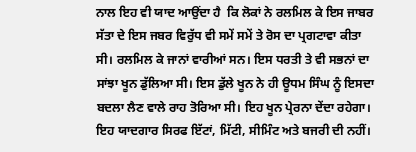ਨਾਲ ਇਹ ਵੀ ਯਾਦ ਆਉਂਦਾ ਹੈ  ਕਿ ਲੋਕਾਂ ਨੇ ਰਲਮਿਲ ਕੇ ਇਸ ਜਾਬਰ ਸੱਤਾ ਦੇ ਇਸ ਜਬਰ ਵਿਰੁੱਧ ਵੀ ਸਮੇਂ ਸਮੇਂ ਤੇ ਰੋਸ ਦਾ ਪ੍ਰਗਟਾਵਾ ਕੀਤਾ ਸੀ। ਰਲਮਿਲ ਕੇ ਜਾਨਾਂ ਵਾਰੀਆਂ ਸਨ। ਇਸ ਧਰਤੀ ਤੇ ਵੀ ਸਭਨਾਂ ਦਾ ਸਾਂਝਾ ਖੂਨ ਡੁੱਲਿਆ ਸੀ। ਇਸ ਡੁੱਲੇ ਖੂਨ ਨੇ ਹੀ ਊਧਮ ਸਿੰਘ ਨੂੰ ਇਸਦਾ ਬਦਲਾ ਲੈਣ ਵਾਲੇ ਰਾਹ ਤੋਰਿਆ ਸੀ। ਇਹ ਖੂਨ ਪ੍ਰੇਰਨਾ ਦੇਂਦਾ ਰਹੇਗਾ। ਇਹ ਯਾਦਗਾਰ ਸਿਰਫ ਇੱਟਾਂ, ਮਿੱਟੀ, ਸੀਮਿੰਟ ਅਤੇ ਬਜਰੀ ਦੀ ਨਹੀਂ।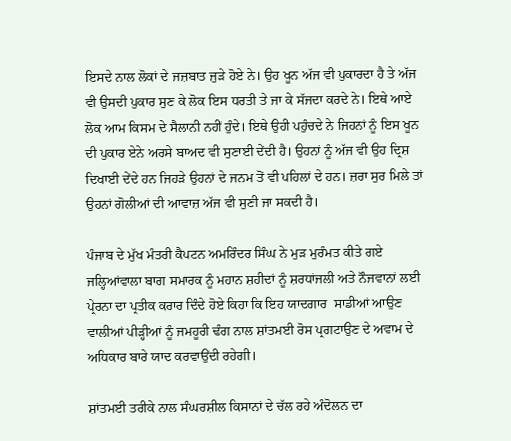ਇਸਦੇ ਨਾਲ ਲੋਕਾਂ ਦੇ ਜਜ਼ਬਾਤ ਜੁੜੇ ਹੋਏ ਨੇ। ਉਹ ਖੂਨ ਅੱਜ ਵੀ ਪੁਕਾਰਦਾ ਹੈ ਤੇ ਅੱਜ ਵੀ ਉਸਦੀ ਪੁਕਾਰ ਸੁਣ ਕੇ ਲੋਕ ਇਸ ਧਰਤੀ ਤੇ ਜਾ ਕੇ ਸੱਜਦਾ ਕਰਦੇ ਨੇ। ਇਥੇ ਆਏ ਲੋਕ ਆਮ ਕਿਸਮ ਦੇ ਸੈਲਾਨੀ ਨਹੀਂ ਹੁੰਦੇ। ਇਥੇ ਉਹੀ ਪਹੁੰਚਦੇ ਨੇ ਜਿਹਨਾਂ ਨੂੰ ਇਸ ਖੂਨ ਦੀ ਪੁਕਾਰ ਏਨੇ ਅਰਸੇ ਬਾਅਦ ਵੀ ਸੁਣਾਈ ਦੇਂਦੀ ਹੈ। ਉਹਨਾਂ ਨੂੰ ਅੱਜ ਵੀ ਉਹ ਦ੍ਰਿਸ਼ ਦਿਖਾਈ ਦੇਂਦੇ ਹਨ ਜਿਹੜੇ ਉਹਨਾਂ ਦੇ ਜਨਮ ਤੋਂ ਵੀ ਪਹਿਲਾਂ ਦੇ ਹਨ। ਜ਼ਰਾ ਸੁਰ ਮਿਲੇ ਤਾਂ ਉਹਨਾਂ ਗੋਲੀਆਂ ਦੀ ਆਵਾਜ਼ ਅੱਜ ਵੀ ਸੁਣੀ ਜਾ ਸਕਦੀ ਹੈ।

ਪੰਜਾਬ ਦੇ ਮੁੱਖ ਮੰਤਰੀ ਕੈਪਟਨ ਅਮਰਿੰਦਰ ਸਿੰਘ ਨੇ ਮੁੜ ਮੁਰੰਮਤ ਕੀਤੇ ਗਏ ਜਲ੍ਹਿਆਂਵਾਲਾ ਬਾਗ ਸਮਾਰਕ ਨੂੰ ਮਹਾਨ ਸ਼ਹੀਦਾਂ ਨੂੰ ਸ਼ਰਧਾਂਜਲੀ ਅਤੇ ਨੌਜਵਾਨਾਂ ਲਈ ਪ੍ਰੇਰਨਾ ਦਾ ਪ੍ਰਤੀਕ ਕਰਾਰ ਦਿੰਦੇ ਹੋਏ ਕਿਹਾ ਕਿ ਇਹ ਯਾਦਗਾਰ  ਸਾਡੀਆਂ ਆਉਣ ਵਾਲੀਆਂ ਪੀੜ੍ਹੀਆਂ ਨੂੰ ਜਮਹੂਰੀ ਢੰਗ ਨਾਲ ਸ਼ਾਂਤਮਈ ਰੋਸ ਪ੍ਰਗਟਾਉਣ ਦੇ ਅਵਾਮ ਦੇ ਅਧਿਕਾਰ ਬਾਰੇ ਯਾਦ ਕਰਵਾਉਂਦੀ ਰਹੇਗੀ।

ਸ਼ਾਂਤਮਈ ਤਰੀਕੇ ਨਾਲ ਸੰਘਰਸ਼ੀਲ ਕਿਸਾਨਾਂ ਦੇ ਚੱਲ ਰਹੇ ਅੰਦੋਲਨ ਦਾ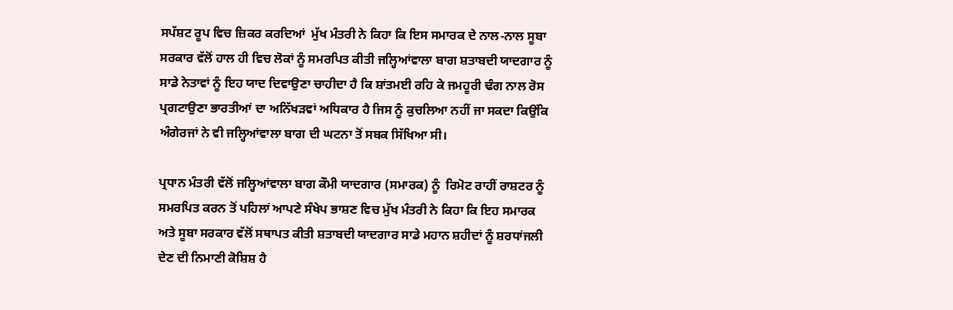ਸਪੱਸ਼ਟ ਰੂਪ ਵਿਚ ਜ਼ਿਕਰ ਕਰਦਿਆਂ  ਮੁੱਖ ਮੰਤਰੀ ਨੇ ਕਿਹਾ ਕਿ ਇਸ ਸਮਾਰਕ ਦੇ ਨਾਲ-ਨਾਲ ਸੂਬਾ ਸਰਕਾਰ ਵੱਲੋਂ ਹਾਲ ਹੀ ਵਿਚ ਲੋਕਾਂ ਨੂੰ ਸਮਰਪਿਤ ਕੀਤੀ ਜਲ੍ਹਿਆਂਵਾਲਾ ਬਾਗ ਸ਼ਤਾਬਦੀ ਯਾਦਗਾਰ ਨੂੰ ਸਾਡੇ ਨੇਤਾਵਾਂ ਨੂੰ ਇਹ ਯਾਦ ਦਿਵਾਉਣਾ ਚਾਹੀਦਾ ਹੈ ਕਿ ਸ਼ਾਂਤਮਈ ਰਹਿ ਕੇ ਜਮਹੂਰੀ ਢੰਗ ਨਾਲ ਰੋਸ ਪ੍ਰਗਟਾਉਣਾ ਭਾਰਤੀਆਂ ਦਾ ਅਨਿੱਖੜਵਾਂ ਅਧਿਕਾਰ ਹੈ ਜਿਸ ਨੂੰ ਕੁਚਲਿਆ ਨਹੀਂ ਜਾ ਸਕਦਾ ਕਿਉਂਕਿ ਅੰਗੇਰਜਾਂ ਨੇ ਵੀ ਜਲ੍ਹਿਆਂਵਾਲਾ ਬਾਗ ਦੀ ਘਟਨਾ ਤੋਂ ਸਬਕ ਸਿੱਖਿਆ ਸੀ।

ਪ੍ਰਧਾਨ ਮੰਤਰੀ ਵੱਲੋਂ ਜਲ੍ਹਿਆਂਵਾਲਾ ਬਾਗ ਕੌਮੀ ਯਾਦਗਾਰ (ਸਮਾਰਕ) ਨੂੰ  ਰਿਮੋਟ ਰਾਹੀਂ ਰਾਸ਼ਟਰ ਨੂੰ ਸਮਰਪਿਤ ਕਰਨ ਤੋਂ ਪਹਿਲਾਂ ਆਪਣੇ ਸੰਖੇਪ ਭਾਸ਼ਣ ਵਿਚ ਮੁੱਖ ਮੰਤਰੀ ਨੇ ਕਿਹਾ ਕਿ ਇਹ ਸਮਾਰਕ ਅਤੇ ਸੂਬਾ ਸਰਕਾਰ ਵੱਲੋਂ ਸਥਾਪਤ ਕੀਤੀ ਸ਼ਤਾਬਦੀ ਯਾਦਗਾਰ ਸਾਡੇ ਮਹਾਨ ਸ਼ਹੀਦਾਂ ਨੂੰ ਸ਼ਰਧਾਂਜਲੀ ਦੇਣ ਦੀ ਨਿਮਾਣੀ ਕੋਸ਼ਿਸ਼ ਹੈ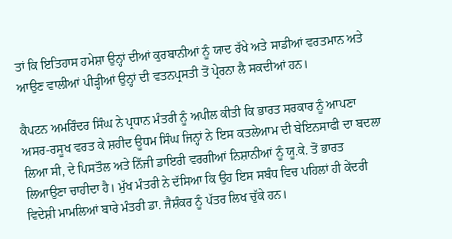ਤਾਂ ਕਿ ਇਤਿਹਾਸ ਹਮੇਸ਼ਾ ਉਨ੍ਹਾਂ ਦੀਆਂ ਕੁਰਬਾਨੀਆਂ ਨੂੰ ਯਾਦ ਰੱਖੇ ਅਤੇ ਸਾਡੀਆਂ ਵਰਤਮਾਨ ਅਤੇ ਆਉਣ ਵਾਲੀਆਂ ਪੀੜ੍ਹੀਆਂ ਉਨ੍ਹਾਂ ਦੀ ਵਤਨਪ੍ਰਸਤੀ ਤੋਂ ਪ੍ਰੇਰਨਾ ਲੈ ਸਕਦੀਆਂ ਹਨ।

ਕੈਪਟਨ ਅਮਰਿੰਦਰ ਸਿੰਘ ਨੇ ਪ੍ਰਧਾਨ ਮੰਤਰੀ ਨੂੰ ਅਪੀਲ ਕੀਤੀ ਕਿ ਭਾਰਤ ਸਰਕਾਰ ਨੂੰ ਆਪਣਾ ਅਸਰ-ਰਸੂਖ ਵਰਤ ਕੇ ਸ਼ਹੀਦ ਊਧਮ ਸਿੰਘ ਜਿਨ੍ਹਾਂ ਨੇ ਇਸ ਕਤਲੇਆਮ ਦੀ ਬੇਇਨਸਾਫੀ ਦਾ ਬਦਲਾ ਲਿਆ ਸੀ, ਦੇ ਪਿਸਤੌਲ ਅਤੇ ਨਿੱਜੀ ਡਾਇਰੀ ਵਰਗੀਆਂ ਨਿਸ਼ਾਨੀਆਂ ਨੂੰ ਯੂ.ਕੇ. ਤੋਂ ਭਾਰਤ ਲਿਆਉਣਾ ਚਾਹੀਦਾ ਹੈ। ਮੁੱਖ ਮੰਤਰੀ ਨੇ ਦੱਸਿਆ ਕਿ ਉਹ ਇਸ ਸਬੰਧ ਵਿਚ ਪਹਿਲਾਂ ਹੀ ਕੇਂਦਰੀ ਵਿਦੇਸ਼ੀ ਮਾਮਲਿਆਂ ਬਾਰੇ ਮੰਤਰੀ ਡਾ. ਜੈਸ਼ੰਕਰ ਨੂੰ ਪੱਤਰ ਲਿਖ ਚੁੱਕੇ ਹਨ।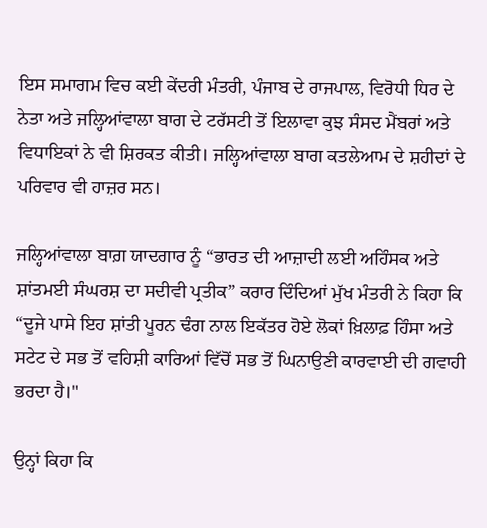ਇਸ ਸਮਾਗਮ ਵਿਚ ਕਈ ਕੇਂਦਰੀ ਮੰਤਰੀ, ਪੰਜਾਬ ਦੇ ਰਾਜਪਾਲ, ਵਿਰੋਧੀ ਧਿਰ ਦੇ ਨੇਤਾ ਅਤੇ ਜਲ੍ਹਿਆਂਵਾਲਾ ਬਾਗ ਦੇ ਟਰੱਸਟੀ ਤੋਂ ਇਲਾਵਾ ਕੁਝ ਸੰਸਦ ਮੈਂਬਰਾਂ ਅਤੇ ਵਿਧਾਇਕਾਂ ਨੇ ਵੀ ਸ਼ਿਰਕਤ ਕੀਤੀ। ਜਲ੍ਹਿਆਂਵਾਲਾ ਬਾਗ ਕਤਲੇਆਮ ਦੇ ਸ਼ਹੀਦਾਂ ਦੇ ਪਰਿਵਾਰ ਵੀ ਹਾਜ਼ਰ ਸਨ।

ਜਲ੍ਹਿਆਂਵਾਲਾ ਬਾਗ਼ ਯਾਦਗਾਰ ਨੂੰ “ਭਾਰਤ ਦੀ ਆਜ਼ਾਦੀ ਲਈ ਅਹਿੰਸਕ ਅਤੇ ਸ਼ਾਂਤਮਈ ਸੰਘਰਸ਼ ਦਾ ਸਦੀਵੀ ਪ੍ਰਤੀਕ” ਕਰਾਰ ਦਿੰਦਿਆਂ ਮੁੱਖ ਮੰਤਰੀ ਨੇ ਕਿਹਾ ਕਿ “ਦੂਜੇ ਪਾਸੇ ਇਹ ਸ਼ਾਂਤੀ ਪੂਰਨ ਢੰਗ ਨਾਲ ਇਕੱਤਰ ਹੋਏ ਲੋਕਾਂ ਖ਼ਿਲਾਫ਼ ਹਿੰਸਾ ਅਤੇ ਸਟੇਟ ਦੇ ਸਭ ਤੋਂ ਵਹਿਸ਼ੀ ਕਾਰਿਆਂ ਵਿੱਚੋਂ ਸਭ ਤੋਂ ਘਿਨਾਉਣੀ ਕਾਰਵਾਈ ਦੀ ਗਵਾਹੀ ਭਰਦਾ ਹੈ।"

ਉਨ੍ਹਾਂ ਕਿਹਾ ਕਿ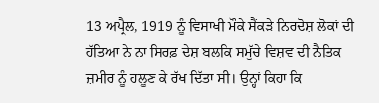13 ਅਪ੍ਰੈਲ, 1919 ਨੂੰ ਵਿਸਾਖੀ ਮੌਕੇ ਸੈਂਕੜੇ ਨਿਰਦੋਸ਼ ਲੋਕਾਂ ਦੀ ਹੱਤਿਆ ਨੇ ਨਾ ਸਿਰਫ਼ ਦੇਸ਼ ਬਲਕਿ ਸਮੁੱਚੇ ਵਿਸ਼ਵ ਦੀ ਨੈਤਿਕ ਜ਼ਮੀਰ ਨੂੰ ਹਲੂਣ ਕੇ ਰੱਖ ਦਿੱਤਾ ਸੀ। ਉਨ੍ਹਾਂ ਕਿਹਾ ਕਿ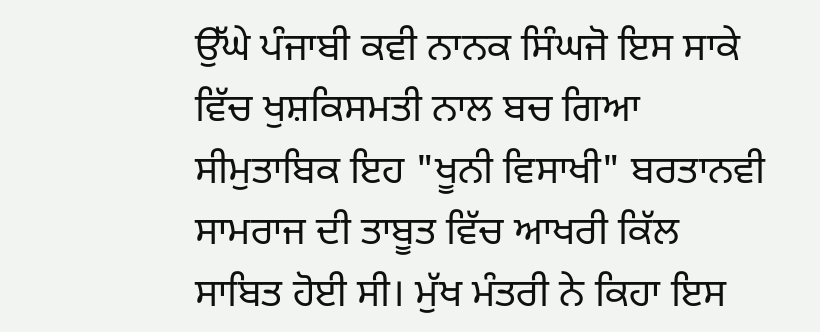ਉੱਘੇ ਪੰਜਾਬੀ ਕਵੀ ਨਾਨਕ ਸਿੰਘਜੋ ਇਸ ਸਾਕੇ ਵਿੱਚ ਖੁਸ਼ਕਿਸਮਤੀ ਨਾਲ ਬਚ ਗਿਆ ਸੀਮੁਤਾਬਿਕ ਇਹ "ਖੂਨੀ ਵਿਸਾਖੀ" ਬਰਤਾਨਵੀ ਸਾਮਰਾਜ ਦੀ ਤਾਬੂਤ ਵਿੱਚ ਆਖਰੀ ਕਿੱਲ ਸਾਬਿਤ ਹੋਈ ਸੀ। ਮੁੱਖ ਮੰਤਰੀ ਨੇ ਕਿਹਾ ਇਸ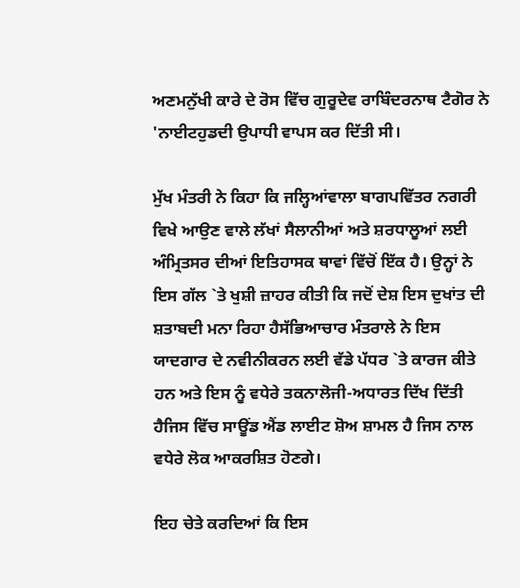ਅਣਮਨੁੱਖੀ ਕਾਰੇ ਦੇ ਰੋਸ ਵਿੱਚ ਗੁਰੂਦੇਵ ਰਾਬਿੰਦਰਨਾਥ ਟੈਗੋਰ ਨੇ 'ਨਾਈਟਹੁਡਦੀ ਉਪਾਧੀ ਵਾਪਸ ਕਰ ਦਿੱਤੀ ਸੀ।

ਮੁੱਖ ਮੰਤਰੀ ਨੇ ਕਿਹਾ ਕਿ ਜਲ੍ਹਿਆਂਵਾਲਾ ਬਾਗਪਵਿੱਤਰ ਨਗਰੀ ਵਿਖੇ ਆਉਣ ਵਾਲੇ ਲੱਖਾਂ ਸੈਲਾਨੀਆਂ ਅਤੇ ਸ਼ਰਧਾਲੂਆਂ ਲਈ ਅੰਮ੍ਰਿਤਸਰ ਦੀਆਂ ਇਤਿਹਾਸਕ ਥਾਵਾਂ ਵਿੱਚੋਂ ਇੱਕ ਹੈ। ਉਨ੍ਹਾਂ ਨੇ ਇਸ ਗੱਲ `ਤੇ ਖੁਸ਼ੀ ਜ਼ਾਹਰ ਕੀਤੀ ਕਿ ਜਦੋਂ ਦੇਸ਼ ਇਸ ਦੁਖਾਂਤ ਦੀ ਸ਼ਤਾਬਦੀ ਮਨਾ ਰਿਹਾ ਹੈਸੱਭਿਆਚਾਰ ਮੰਤਰਾਲੇ ਨੇ ਇਸ ਯਾਦਗਾਰ ਦੇ ਨਵੀਨੀਕਰਨ ਲਈ ਵੱਡੇ ਪੱਧਰ `ਤੇ ਕਾਰਜ ਕੀਤੇ ਹਨ ਅਤੇ ਇਸ ਨੂੰ ਵਧੇਰੇ ਤਕਨਾਲੋਜੀ-ਅਧਾਰਤ ਦਿੱਖ ਦਿੱਤੀ ਹੈਜਿਸ ਵਿੱਚ ਸਾਊਂਡ ਐਂਡ ਲਾਈਟ ਸ਼ੋਅ ਸ਼ਾਮਲ ਹੈ ਜਿਸ ਨਾਲ ਵਧੇਰੇ ਲੋਕ ਆਕਰਸ਼ਿਤ ਹੋਣਗੇ।

ਇਹ ਚੇਤੇ ਕਰਦਿਆਂ ਕਿ ਇਸ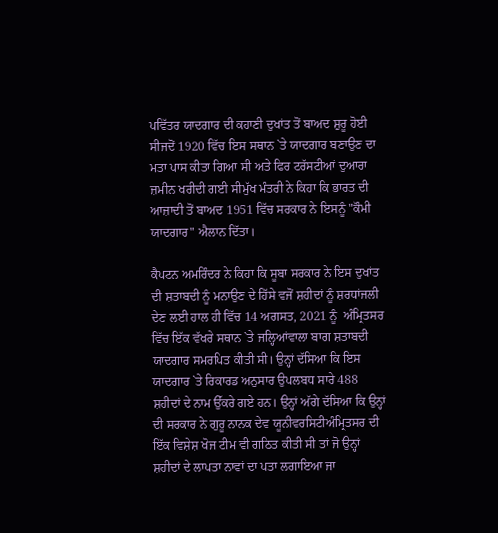ਪਵਿੱਤਰ ਯਾਦਗਾਰ ਦੀ ਕਹਾਣੀ ਦੁਖਾਂਤ ਤੋਂ ਬਾਅਦ ਸ਼ੁਰੂ ਹੋਈ ਸੀਜਦੋਂ 1920 ਵਿੱਚ ਇਸ ਸਥਾਨ `ਤੇ ਯਾਦਗਾਰ ਬਣਾਉਣ ਦਾ ਮਤਾ ਪਾਸ ਕੀਤਾ ਗਿਆ ਸੀ ਅਤੇ ਫਿਰ ਟਰੱਸਟੀਆਂ ਦੁਆਰਾ ਜ਼ਮੀਨ ਖਰੀਦੀ ਗਈ ਸੀਮੁੱਖ ਮੰਤਰੀ ਨੇ ਕਿਹਾ ਕਿ ਭਾਰਤ ਦੀ ਆਜ਼ਾਦੀ ਤੋਂ ਬਾਅਦ 1951 ਵਿੱਚ ਸਰਕਾਰ ਨੇ ਇਸਨੂੰ "ਕੌਮੀ ਯਾਦਗਾਰ" ਐਲਾਨ ਦਿੱਤਾ।

ਕੈਪਟਨ ਅਮਰਿੰਦਰ ਨੇ ਕਿਹਾ ਕਿ ਸੂਬਾ ਸਰਕਾਰ ਨੇ ਇਸ ਦੁਖਾਂਤ ਦੀ ਸ਼ਤਾਬਦੀ ਨੂੰ ਮਨਾਉਣ ਦੇ ਹਿੱਸੇ ਵਜੋਂ ਸ਼ਹੀਦਾਂ ਨੂੰ ਸ਼ਰਧਾਂਜਲੀ ਦੇਣ ਲਈ ਹਾਲ ਹੀ ਵਿੱਚ 14 ਅਗਸਤ, 2021 ਨੂੰ  ਅੰਮ੍ਰਿਤਸਰ ਵਿੱਚ ਇੱਕ ਵੱਖਰੇ ਸਥਾਨ `ਤੇ ਜਲ੍ਹਿਆਂਵਾਲਾ ਬਾਗ ਸ਼ਤਾਬਦੀ ਯਾਦਗਾਰ ਸਮਰਪਿਤ ਕੀਤੀ ਸੀ। ਉਨ੍ਹਾਂ ਦੱਸਿਆ ਕਿ ਇਸ ਯਾਦਗਾਰ `ਤੇ ਰਿਕਾਰਡ ਅਨੁਸਾਰ ਉਪਲਬਧ ਸਾਰੇ 488 ਸ਼ਹੀਦਾਂ ਦੇ ਨਾਮ ਉੱਕਰੇ ਗਏ ਹਨ। ਉਨ੍ਹਾਂ ਅੱਗੇ ਦੱਸਿਆ ਕਿ ਉਨ੍ਹਾਂ ਦੀ ਸਰਕਾਰ ਨੇ ਗੁਰੂ ਨਾਨਕ ਦੇਵ ਯੂਨੀਵਰਸਿਟੀਅੰਮ੍ਰਿਤਸਰ ਦੀ ਇੱਕ ਵਿਸ਼ੇਸ਼ ਖੋਜ ਟੀਮ ਵੀ ਗਠਿਤ ਕੀਤੀ ਸੀ ਤਾਂ ਜੋ ਉਨ੍ਹਾਂ ਸ਼ਹੀਦਾਂ ਦੇ ਲਾਪਤਾ ਨਾਵਾਂ ਦਾ ਪਤਾ ਲਗਾਇਆ ਜਾ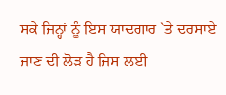ਸਕੇ ਜਿਨ੍ਹਾਂ ਨੂੰ ਇਸ ਯਾਦਗਾਰ `ਤੇ ਦਰਸਾਏ ਜਾਣ ਦੀ ਲੋੜ ਹੈ ਜਿਸ ਲਈ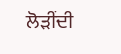ਲੋੜੀਂਦੀ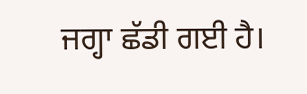ਜਗ੍ਹਾ ਛੱਡੀ ਗਈ ਹੈ।